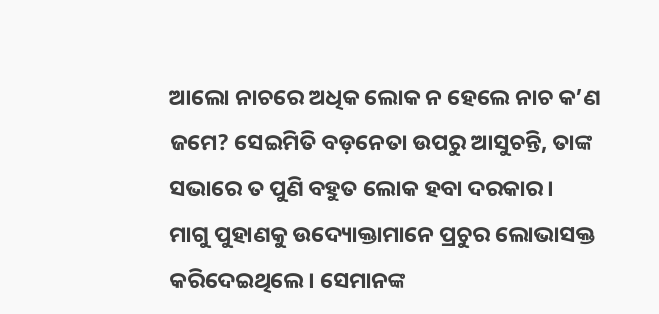ଆଲୋ ନାଚରେ ଅଧିକ ଲୋକ ନ ହେଲେ ନାଚ କ’ଣ ଜମେ? ସେଇମିତି ବଡ଼ନେତା ଉପରୁ ଆସୁଚନ୍ତି, ତାଙ୍କ ସଭାରେ ତ ପୁଣି ବହୁତ ଲୋକ ହବା ଦରକାର।
ମାଗୁ ପୁହାଣକୁ ଉଦ୍ୟୋକ୍ତାମାନେ ପ୍ରଚୁର ଲୋଭାସକ୍ତ କରିଦେଇଥିଲେ। ସେମାନଙ୍କ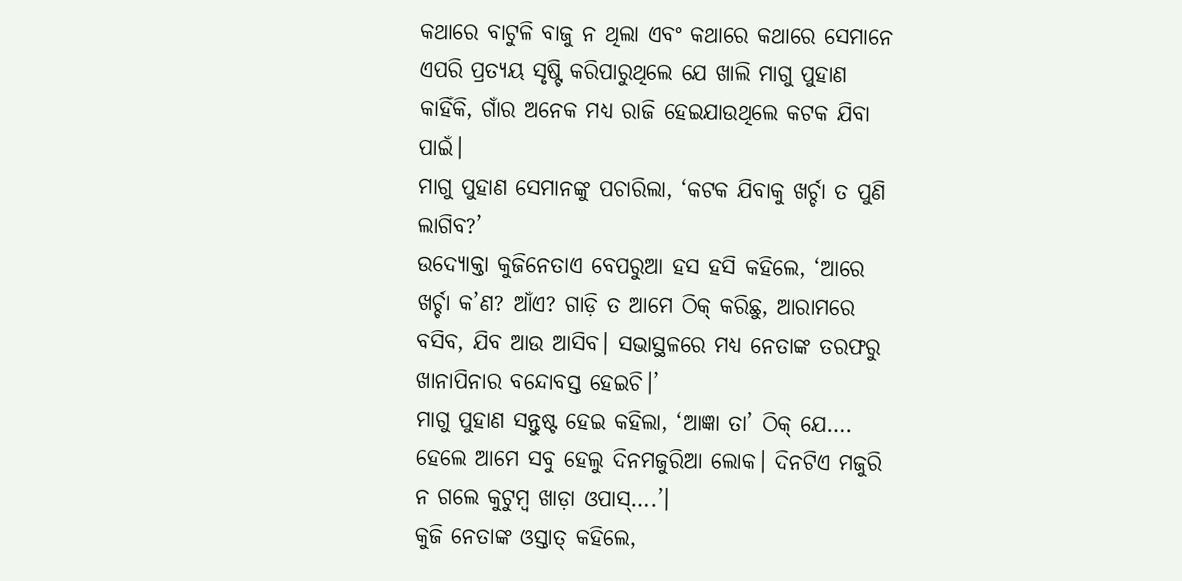କଥାରେ ବାଟୁଳି ବାଜୁ ନ ଥିଲା ଏବଂ କଥାରେ କଥାରେ ସେମାନେ ଏପରି ପ୍ରତ୍ୟୟ ସୃଷ୍ଟି କରିପାରୁଥିଲେ ଯେ ଖାଲି ମାଗୁ ପୁହାଣ କାହିଁକି, ଗାଁର ଅନେକ ମଧ୍ୟ ରାଜି ହେଇଯାଉଥିଲେ କଟକ ଯିବା ପାଇଁ।
ମାଗୁ ପୁହାଣ ସେମାନଙ୍କୁ ପଚାରିଲା, ‘କଟକ ଯିବାକୁ ଖର୍ଚ୍ଚା ତ ପୁଣି ଲାଗିବ?’
ଉଦ୍ୟୋକ୍ତା କୁଜିନେତାଏ ବେପରୁଆ ହସ ହସି କହିଲେ, ‘ଆରେ ଖର୍ଚ୍ଚା କ’ଣ? ଆଁଏ? ଗାଡ଼ି ତ ଆମେ ଠିକ୍ କରିଛୁ, ଆରାମରେ ବସିବ, ଯିବ ଆଉ ଆସିବ। ସଭାସ୍ଥଳରେ ମଧ୍ୟ ନେତାଙ୍କ ତରଫରୁ ଖାନାପିନାର ବନ୍ଦୋବସ୍ତ ହେଇଚି।’
ମାଗୁ ପୁହାଣ ସନ୍ତୁଷ୍ଟ ହେଇ କହିଲା, ‘ଆଜ୍ଞା ତା’ ଠିକ୍ ଯେ…. ହେଲେ ଆମେ ସବୁ ହେଲୁ ଦିନମଜୁରିଆ ଲୋକ। ଦିନଟିଏ ମଜୁରି ନ ଗଲେ କୁଟୁମ୍ବ ଖାଡ଼ା ଓପାସ୍….’।
କୁଜି ନେତାଙ୍କ ଓସ୍ତାତ୍ କହିଲେ,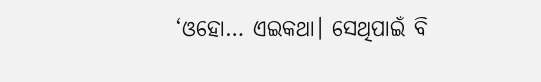‘ଓହୋ… ଏଇକଥା। ସେଥିପାଇଁ ବି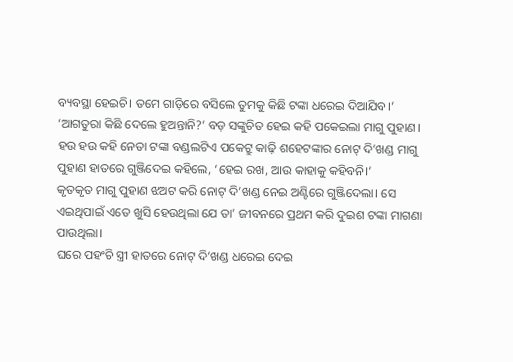ବ୍ୟବସ୍ଥା ହେଇଚି। ତମେ ଗାଡ଼ିରେ ବସିଲେ ତୁମକୁ କିଛି ଟଙ୍କା ଧରେଇ ଦିଆଯିବ।’
‘ଆଗତୁରା କିଛି ଦେଲେ ହୁଅନ୍ତାନି?’ ବଡ଼ ସଙ୍କୁଚିତ ହେଇ କହି ପକେଇଲା ମାଗୁ ପୁହାଣ।
ହଉ ହଉ କହି ନେତା ଟଙ୍କା ବଣ୍ଡଲଟିଏ ପକେଟ୍ରୁ କାଢ଼ି ଶହେଟଙ୍କାର ନୋଟ୍ ଦି’ଖଣ୍ଡ ମାଗୁ ପୁହାଣ ହାତରେ ଗୁଞ୍ଜିଦେଇ କହିଲେ, ‘ହେଇ ରଖ, ଆଉ କାହାକୁ କହିବନି।’
କୃତକୃତ ମାଗୁ ପୁହାଣ ଝଅଟ କରି ନୋଟ୍ ଦି’ଖଣ୍ଡ ନେଇ ଅଣ୍ଟିରେ ଗୁଞ୍ଜିଦେଲା। ସେ ଏଇଥିପାଇଁ ଏତେ ଖୁସି ହେଉଥିଲା ଯେ ତା’ ଜୀବନରେ ପ୍ରଥମ କରି ଦୁଇଶ ଟଙ୍କା ମାଗଣା ପାଉଥିଲା।
ଘରେ ପହଂଚି ସ୍ତ୍ରୀ ହାତରେ ନୋଟ୍ ଦି’ଖଣ୍ଡ ଧରେଇ ଦେଇ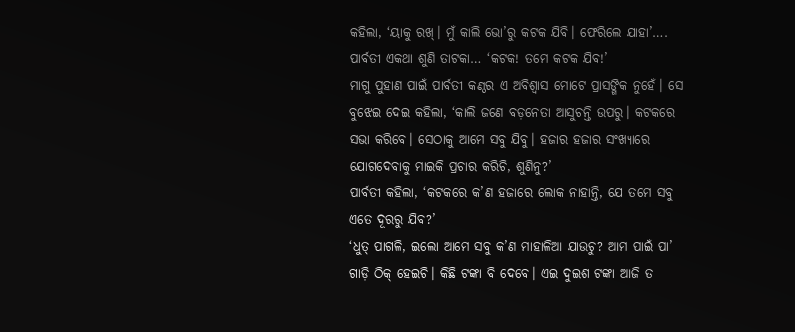କହିଲା, ‘ୟାକୁ ରଖ୍। ମୁଁ କାଲି ଭୋ’ରୁ କଟକ ଯିବି। ଫେରିଲେ ଯାହା’….
ପାର୍ବତୀ ଏକଥା ଶୁଣି ତାଟକା… ‘କଟକ! ତମେ କଟକ ଯିବ!’
ମାଗୁ ପୁହାଣ ପାଇଁ ପାର୍ବତୀ କଣ୍ଠର ଏ ଅବିଶ୍ୱାସ ମୋଟେ ପ୍ରାସଙ୍ଗିକ ନୁହେଁ। ସେ ବୁଝେଇ ଦେଇ କହିଲା, ‘କାଲି ଜଣେ ବଡ଼ନେତା ଆସୁଚନ୍ତି ଉପରୁ। କଟକରେ ସଭା କରିବେ। ସେଠାକୁ ଆମେ ସବୁ ଯିବୁ। ହଜାର ହଜାର ସଂଖ୍ୟାରେ ଯୋଗଦେବାକୁ ମାଇକି ପ୍ରଚାର କରିଚି, ଶୁଣିନୁ?’
ପାର୍ବତୀ କହିଲା, ‘କଟକରେ କ’ଣ ହଜାରେ ଲୋକ ନାହାନ୍ତି, ଯେ ତମେ ସବୁ ଏତେ ଦୂରରୁ ଯିବ?’
‘ଧୁତ୍ ପାଗଳି, ଇଲୋ ଆମେ ସବୁ କ’ଣ ମାହାଳିଆ ଯାଉଚୁ? ଆମ ପାଇଁ ପା’ ଗାଡ଼ି ଠିକ୍ ହେଇଚି। କିଛି ଟଙ୍କା ବି ଦେବେ। ଏଇ ଦୁଇଶ ଟଙ୍କା ଆଜି ତ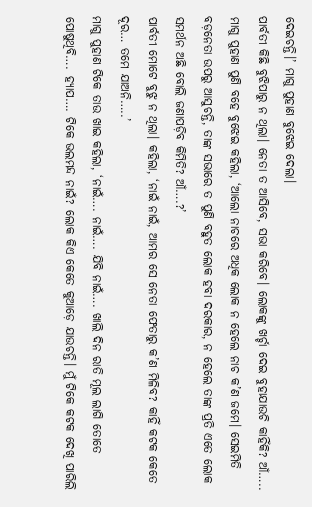ଦେଇଚନ୍ତି।’ ମାଗୁ ପୁହାଣ ବୁଝେଇ ଦେଲା।
ପାର୍ବତୀ କିଛି ବୁଝିପାରୁ ନ ଥିଲା। ନେତା ତ ଆସିବେ, ସଭା କରିବେ। ଲୋକଙ୍କୁ ଖର୍ଚ୍ଚା ଦେଇ ବୁହାଯାଉଚି କାହିଁକି? ଆଁ…..
ମାଗୁ ପୁହାଣ ପୁଣି ବହେ ବୁଝେଇ କହିଲା, ‘ଆଲୋ ନାଚରେ ଅଧିକ ଲୋକ ନ ହେଲେ ନାଚ କ’ଣ ଜମେ। ସେଇମିତି ବଡ଼ନେତା ଉପରୁ ଆସୁଚନ୍ତି, ତାଙ୍କ ସଭାରେ ତ ପୁଣି ବହୁତ ଲୋକ ହବା ଦରକାର, ନ ହେଲେ ତାଙ୍କ ପ୍ରତି ଏତେ ଲୋକ ସମର୍ଥନ ଅଛି ବୋଲି ଜଣାପଡ଼ିବ କିମିତି? ଆଁ….?’
ପାର୍ବତୀ ମୋଟେ ବୁଝୁ ନ ଥିଲା। କହିଲା, ‘ନାଇଁ ନାଇଁ, ଆମର ସେ ନେତା ଫେତାରୁ କ’ଣ ମିଳିବ? କାହିଁ କଟକ କେତେ ଦୂର… ତମେ ଯାଅନି…..’
ମାଗୁ ପୁହାଣ ଟିକେ ତାଉ ଖାଇ କହିଲା, ‘ନାଇଁ…. ନାଇଁ…. ଯିବି ନାଇଁ…. ଖାଲି ଦିନ ରାତି ମୂଲ ଲାଗି ତୋତେ ପୋଷୁଥିବି…. ହ୍ୟାପ…. ଟିକେ ଭଲମନ୍ଦ ନାଇଁ? ଲୋକ କିଏ କେତେ କୁଆଡ଼େ ଯାଉଚନ୍ତି। ମୁଁ ଟିକେ କଟକ ଦେଖି ପାରିଲି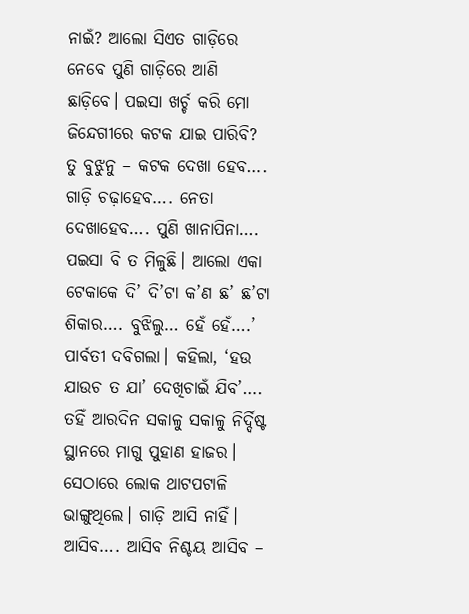ନାଇଁ? ଆଲୋ ସିଏତ ଗାଡ଼ିରେ ନେବେ ପୁଣି ଗାଡ଼ିରେ ଆଣି ଛାଡ଼ିବେ। ପଇସା ଖର୍ଚ୍ଚ କରି ମୋ ଜିନ୍ଦେଗୀରେ କଟକ ଯାଇ ପାରିବି? ତୁ ବୁଝୁନୁ – କଟକ ଦେଖା ହେବ…. ଗାଡ଼ି ଚଢ଼ାହେବ…. ନେତା ଦେଖାହେବ…. ପୁଣି ଖାନାପିନା…. ପଇସା ବି ତ ମିଳୁଛି। ଆଲୋ ଏକା ଟେକାକେ ଦି’ ଦି’ଟା କ’ଣ ଛ’ ଛ’ଟା ଶିକାର…. ବୁଝିଲୁ… ହେଁ ହେଁ….’
ପାର୍ବତୀ ଦବିଗଲା। କହିଲା, ‘ହଉ ଯାଉଚ ତ ଯା’ ଦେଖିଚାଇଁ ଯିବ’….
ତହିଁ ଆରଦିନ ସକାଳୁ ସକାଳୁ ନିର୍ଦ୍ଦିଷ୍ଟ ସ୍ଥାନରେ ମାଗୁ ପୁହାଣ ହାଜର।
ସେଠାରେ ଲୋକ ଥାଟପଟାଳି ଭାଙ୍ଗୁଥିଲେ। ଗାଡ଼ି ଆସି ନାହିଁ। ଆସିବ…. ଆସିବ ନିଶ୍ଚୟ ଆସିବ –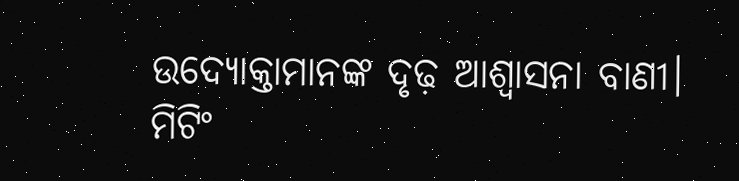ଉଦ୍ୟୋକ୍ତାମାନଙ୍କ ଦୃଢ଼ ଆଶ୍ୱାସନା ବାଣୀ। ମିଟିଂ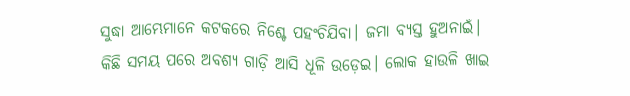ସୁଦ୍ଧା ଆମ୍ଭେମାନେ କଟକରେ ନିଶ୍ଚେ ପହଂଚିଯିବା। ଜମା ବ୍ୟସ୍ତ ହୁଅନାଇଁ।
କିଛି ସମୟ ପରେ ଅବଶ୍ୟ ଗାଡ଼ି ଆସି ଧୂଳି ଉଡ଼େଇ। ଲୋକ ହାଉଳି ଖାଇ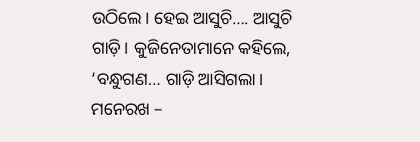ଉଠିଲେ। ହେଇ ଆସୁଚି…. ଆସୁଚି ଗାଡ଼ି। କୁଜିନେତାମାନେ କହିଲେ, ‘ବନ୍ଧୁଗଣ… ଗାଡ଼ି ଆସିଗଲା। ମନେରଖ –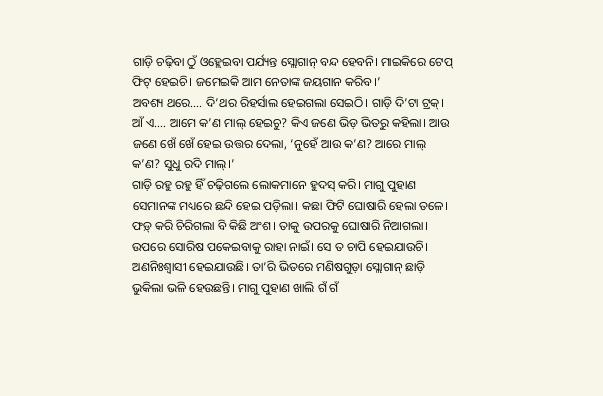ଗାଡ଼ି ଚଢ଼ିବା ଠୁଁ ଓହ୍ଲେଇବା ପର୍ଯ୍ୟନ୍ତ ସ୍ଲୋଗାନ୍ ବନ୍ଦ ହେବନି। ମାଇକିରେ ଟେପ୍ ଫିଟ୍ ହେଇଚି। ଜମେଇକି ଆମ ନେତାଙ୍କ ଜୟଗାନ କରିବ।’
ଅବଶ୍ୟ ଥରେ…. ଦି’ଥର ରିହର୍ସାଲ ହେଇଗଲା ସେଇଠି। ଗାଡ଼ି ଦି’ଟା ଟ୍ରକ୍।
ଆଁ ଏ…. ଆମେ କ’ଣ ମାଲ୍ ହେଇଚୁ? କିଏ ଜଣେ ଭିଡ଼ ଭିତରୁ କହିଲା। ଆଉ ଜଣେ ଖେଁ ଖେଁ ହେଇ ଉତ୍ତର ଦେଲା, ‘ନୁହେଁ ଆଉ କ’ଣ? ଆରେ ମାଲ୍ କ’ଣ? ସୁଧୁ ରଦି ମାଲ୍।’
ଗାଡ଼ି ରହୁ ରହୁ ହିଁ ଚଢ଼ିଗଲେ ଲୋକମାନେ ହୁଦସ୍ କରି। ମାଗୁ ପୁହାଣ ସେମାନଙ୍କ ମଧ୍ୟରେ ଛନ୍ଦି ହେଇ ପଡ଼ିଲା। କଛା ଫିଟି ଘୋଷାରି ହେଲା ତଳେ। ଫଡ଼୍ କରି ଚିରିଗଲା ବି କିଛି ଅଂଶ। ତାକୁ ଉପରକୁ ଘୋଷାରି ନିଆଗଲା। ଉପରେ ସୋରିଷ ପକେଇବାକୁ ରାହା ନାଇଁ। ସେ ତ ଚାପି ହେଇଯାଉଚି। ଅଣନିଃଶ୍ୱାସୀ ହେଇଯାଉଛି। ତା’ରି ଭିତରେ ମଣିଷଗୁଡ଼ା ସ୍ଲୋଗାନ୍ ଛାଡ଼ି ଭୁକିଲା ଭଳି ହେଉଛନ୍ତି। ମାଗୁ ପୁହାଣ ଖାଲି ଗଁ ଗଁ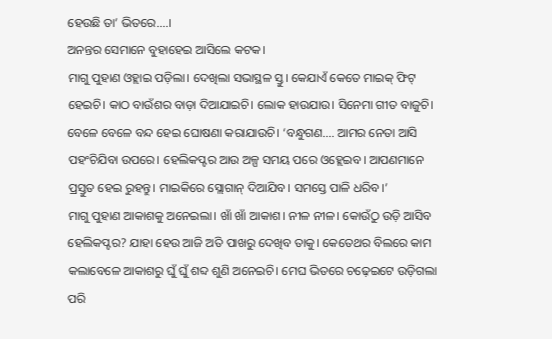ହେଉଛି ତା’ ଭିତରେ….।
ଅନନ୍ତର ସେମାନେ ବୁହାହେଇ ଆସିଲେ କଟକ।
ମାଗୁ ପୁହାଣ ଓହ୍ଲାଇ ପଡ଼ିଲା। ଦେଖିଲା ସଭାସ୍ଥଳ ସ୍ତୁ। କେଯାଏଁ କେତେ ମାଇକ୍ ଫିଟ୍ ହେଇଚି। କାଠ ବାଉଁଶର ବାଡ଼ା ଦିଆଯାଇଚି। ଲୋକ ହାଉଯାଉ। ସିନେମା ଗୀତ ବାଜୁଚି। ବେଳେ ବେଳେ ବନ୍ଦ ହେଇ ଘୋଷଣା କରାଯାଉଚି। ‘ବନ୍ଧୁଗଣ…. ଆମର ନେତା ଆସି ପହଂଚିଯିବା ଉପରେ। ହେଲିକପ୍ଟର ଆଉ ଅଳ୍ପ ସମୟ ପରେ ଓହ୍ଲେଇବ। ଆପଣମାନେ ପ୍ରସ୍ତୁତ ହେଇ ରୁହନ୍ତୁ। ମାଇକିରେ ସ୍ଲୋଗାନ୍ ଦିଆଯିବ। ସମସ୍ତେ ପାଳି ଧରିବ।’
ମାଗୁ ପୁହାଣ ଆକାଶକୁ ଅନେଇଲା। ଖାଁ ଖାଁ ଆକାଶ। ନୀଳ ନୀଳ। କୋଉଁଠୁ ଉଡ଼ି ଆସିବ ହେଲିକପ୍ଟର? ଯାହା ହେଉ ଆଜି ଅତି ପାଖରୁ ଦେଖିବ ତାକୁ। କେତେଥର ବିଲରେ କାମ କଲାବେଳେ ଆକାଶରୁ ଘୁଁ ଘୁଁ ଶବ୍ଦ ଶୁଣି ଅନେଇଚି। ମେଘ ଭିତରେ ଚଢ଼େଇଟେ ଉଡ଼ିଗଲା ପରି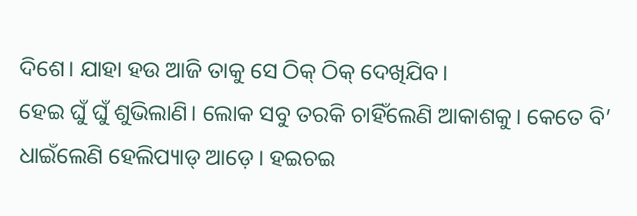ଦିଶେ। ଯାହା ହଉ ଆଜି ତାକୁ ସେ ଠିକ୍ ଠିକ୍ ଦେଖିଯିବ।
ହେଇ ଘୁଁ ଘୁଁ ଶୁଭିଲାଣି। ଲୋକ ସବୁ ତରକି ଚାହିଁଲେଣି ଆକାଶକୁ। କେତେ ବି’ ଧାଇଁଲେଣି ହେଲିପ୍ୟାଡ୍ ଆଡ଼େ। ହଇଚଇ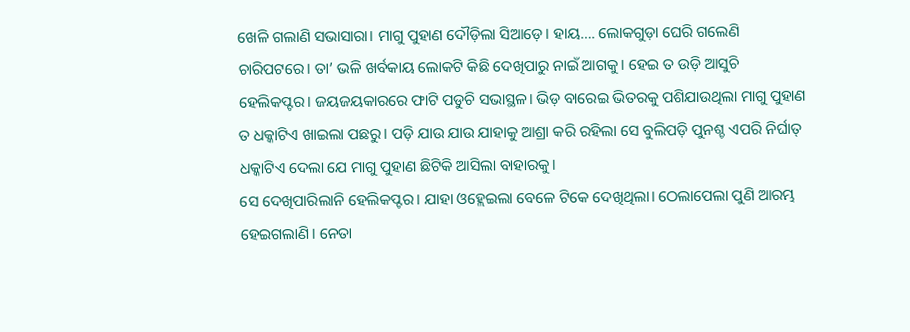ଖେଳି ଗଲାଣି ସଭାସାରା। ମାଗୁ ପୁହାଣ ଦୌଡ଼ିଲା ସିଆଡ଼େ। ହାୟ…. ଲୋକଗୁଡ଼ା ଘେରି ଗଲେଣି ଚାରିପଟରେ। ତା’ ଭଳି ଖର୍ବକାୟ ଲୋକଟି କିଛି ଦେଖିପାରୁ ନାଇଁ ଆଗକୁ। ହେଇ ତ ଉଡ଼ି ଆସୁଚି ହେଲିକପ୍ଟର। ଜୟଜୟକାରରେ ଫାଟି ପଡୁଚି ସଭାସ୍ଥଳ। ଭିଡ଼ ବାରେଇ ଭିତରକୁ ପଶିଯାଉଥିଲା ମାଗୁ ପୁହାଣ ତ ଧକ୍କାଟିଏ ଖାଇଲା ପଛରୁ। ପଡ଼ି ଯାଉ ଯାଉ ଯାହାକୁ ଆଶ୍ରା କରି ରହିଲା ସେ ବୁଲିପଡ଼ି ପୁନଶ୍ଚ ଏପରି ନିର୍ଘାତ୍ ଧକ୍କାଟିଏ ଦେଲା ଯେ ମାଗୁ ପୁହାଣ ଛିଟିକି ଆସିଲା ବାହାରକୁ।
ସେ ଦେଖିପାରିଲାନି ହେଲିକପ୍ଟର। ଯାହା ଓହ୍ଲେଇଲା ବେଳେ ଟିକେ ଦେଖିଥିଲା। ଠେଲାପେଲା ପୁଣି ଆରମ୍ଭ ହେଇଗଲାଣି। ନେତା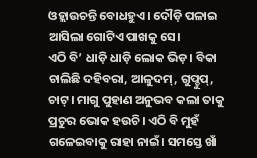ଓହ୍ଲାଉଚନ୍ତି ବୋଧହୁଏ। ଦୌଡ଼ି ପଳାଇ ଆସିଲା ଗୋଟିଏ ପାଖକୁ ସେ।
ଏଠି ବି’ ଧାଡ଼ି ଧାଡ଼ି ଲୋକ ଭିଡ଼। ବିକା ଚାଲିଛି ଦହିବରା, ଆଳୁଦମ୍, ଗୁପ୍ଚୁପ୍, ଚାଟ୍। ମାଗୁ ପୁହାଣ ଅନୁଭବ କଲା ତାକୁ ପ୍ରଚୁର ଭୋକ ହଉଚି। ଏଠି ବି ମୁହଁ ଗଳେଇବାକୁ ରାହା ନାଇଁ। ସମସ୍ତେ ଖାଁ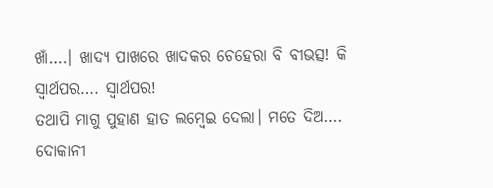ଖାଁ….। ଖାଦ୍ୟ ପାଖରେ ଖାଦକର ଚେହେରା ବି ବୀଭତ୍ସ! କି ସ୍ୱାର୍ଥପର…. ସ୍ୱାର୍ଥପର!
ତଥାପି ମାଗୁ ପୁହାଣ ହାତ ଲମ୍ବେଇ ଦେଲା। ମତେ ଦିଅ….
ଦୋକାନୀ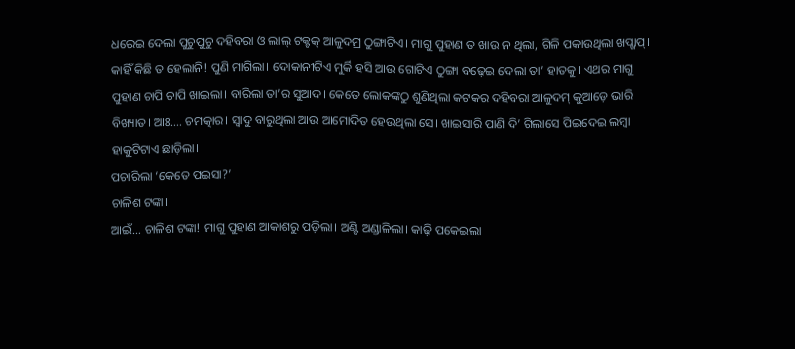ଧରେଇ ଦେଲା ପୁଚୁପୁଚୁ ଦହିବରା ଓ ଲାଲ୍ ଟକ୍ଟକ୍ ଆଳୁଦମ୍ର ଠୁଙ୍ଗାଟିଏ। ମାଗୁ ପୁହାଣ ତ ଖାଉ ନ ଥିଲା, ଗିଳି ପକାଉଥିଲା ଖପ୍ଖାପ୍। କାହିଁ କିଛି ତ ହେଲାନି! ପୁଣି ମାଗିଲା। ଦୋକାନୀଟିଏ ମୁର୍କି ହସି ଆଉ ଗୋଟିଏ ଠୁଙ୍ଗା ବଢ଼େଇ ଦେଲା ତା’ ହାତକୁ। ଏଥର ମାଗୁ ପୁହାଣ ଚାପି ଚାପି ଖାଇଲା। ବାରିଲା ତା’ର ସୁଆଦ। କେତେ ଲୋକଙ୍କଠୁ ଶୁଣିଥିଲା କଟକର ଦହିବରା ଆଳୁଦମ୍ କୁଆଡ଼େ ଭାରି ବିଖ୍ୟାତ। ଆଃ…. ଚମତ୍କାର। ସ୍ୱାଦୁ ବାରୁଥିଲା ଆଉ ଆମୋଦିତ ହେଉଥିଲା ସେ। ଖାଇସାରି ପାଣି ଦି’ ଗିଲାସେ ପିଇଦେଇ ଲମ୍ବା ହାକୁଟିଟାଏ ଛାଡ଼ିଲା।
ପଚାରିଲା ‘କେତେ ପଇସା?’
ଚାଳିଶ ଟଙ୍କା।
ଆଇଁ… ଚାଳିଶ ଟଙ୍କା! ମାଗୁ ପୁହାଣ ଆକାଶରୁ ପଡ଼ିଲା। ଅଣ୍ଟି ଅଣ୍ଡାଳିଲା। କାଢ଼ି ପକେଇଲା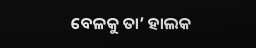ବେଳକୁ ତା’ ହାଲକ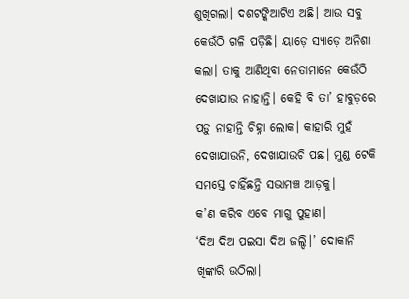ଶୁଖିଗଲା। ଦଶଟଙ୍କିଆଟିଏ ଅଛି। ଆଉ ସବୁ କେଉଁଠି ଗଳି ପଡ଼ିଛି। ୟାଡ଼େ ସ୍ୟାଡ଼େ ଅନିଶା କଲା। ତାକୁ ଆଣିଥିବା ନେତାମାନେ କେଉଁଠି ଦେଖାଯାଉ ନାହାନ୍ତି। କେହି ବି ତା’ ହାବୁଡ଼ରେ ପଡ଼ୁ ନାହାନ୍ତି ଚିହ୍ନା ଲୋକ। କାହାରି ମୁହଁ ଦେଖାଯାଉନି, ଦେଖାଯାଉଚି ପଛ। ମୁଣ୍ଡ ଟେକି ସମସ୍ତେ ଚାହିଁଛନ୍ତି ସଭାମଞ୍ଚ ଆଡ଼କୁ।
କ’ଣ କରିବ ଏବେ ମାଗୁ ପୁହାଣ।
‘ଦିଅ ଦିଅ ପଇସା ଦିଅ ଜଲ୍ଦି।’ ଦୋକାନି ଖିଙ୍କାରି ଉଠିଲା।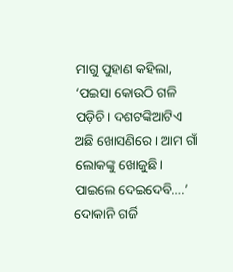ମାଗୁ ପୁହାଣ କହିଲା, ‘ପଇସା କୋଉଠି ଗଳି ପଡ଼ିଚି। ଦଶଟଙ୍କିଆଟିଏ ଅଛି ଖୋସଣିରେ। ଆମ ଗାଁ ଲୋକଙ୍କୁ ଖୋଜୁଛି। ପାଇଲେ ଦେଇଦେବି….’
ଦୋକାନି ଗର୍ଜି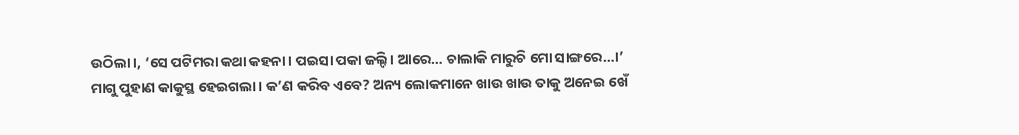ଉଠିଲା।, ‘ସେ ପଟିମରା କଥା କହନା। ପଇସା ପକା ଜଲ୍ଦି। ଆରେ… ଚାଲାକି ମାରୁଚି ମୋ ସାଙ୍ଗରେ…।’
ମାଗୁ ପୁହାଣ କାକୁସ୍ଥ ହେଇଗଲା। କ’ଣ କରିବ ଏବେ? ଅନ୍ୟ ଲୋକମାନେ ଖାଉ ଖାଉ ତାକୁ ଅନେଇ ଖେଁ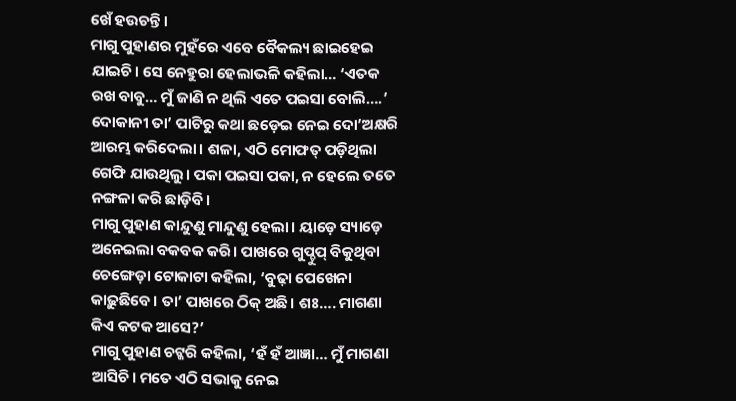ଖେଁ ହଉଚନ୍ତି।
ମାଗୁ ପୁହାଣର ମୁହଁରେ ଏବେ ବୈକଲ୍ୟ ଛାଇହେଇ ଯାଇଚି। ସେ ନେହୁରା ହେଲାଭଳି କହିଲା… ‘ଏତକ ରଖ ବାବୁ… ମୁଁ ଜାଣି ନ ଥିଲି ଏତେ ପଇସା ବୋଲି….’
ଦୋକାନୀ ତା’ ପାଟିରୁ କଥା ଛଡ଼େଇ ନେଇ ଦୋ’ଅକ୍ଷରି ଆରମ୍ଭ କରିଦେଲା। ଶଳା, ଏଠି ମୋଫତ୍ ପଡ଼ିଥିଲା ଗେଫି ଯାଉଥିଲୁ। ପକା ପଇସା ପକା, ନ ହେଲେ ତତେ ନଙ୍ଗଳା କରି ଛାଡ଼ିବି।
ମାଗୁ ପୁହାଣ କାନ୍ଦୁଣୁ ମାନ୍ଦୁଣୁ ହେଲା। ୟାଡ଼େ ସ୍ୟାଡ଼େ ଅନେଇଲା ବକବକ କରି। ପାଖରେ ଗୁପ୍ଚୁପ୍ ବିକୁଥିବା ଚେଙ୍ଗେଡ଼ା ଟୋକାଟା କହିଲା, ‘ବୁଢ଼ା ପେଖେନା କାଢ଼ୁଛିବେ। ତା’ ପାଖରେ ଠିକ୍ ଅଛି। ଶଃ…. ମାଗଣା କିଏ କଟକ ଆସେ?’
ମାଗୁ ପୁହାଣ ଚଟ୍କରି କହିଲା, ‘ହଁ ହଁ ଆଜ୍ଞା… ମୁଁ ମାଗଣା ଆସିଚି। ମତେ ଏଠି ସଭାକୁ ନେଇ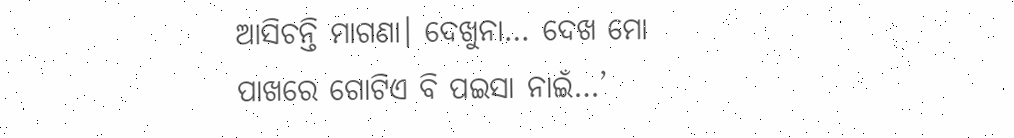ଆସିଚନ୍ତି ମାଗଣା। ଦେଖୁନା… ଦେଖ ମୋ ପାଖରେ ଗୋଟିଏ ବି ପଇସା ନାଇଁ…’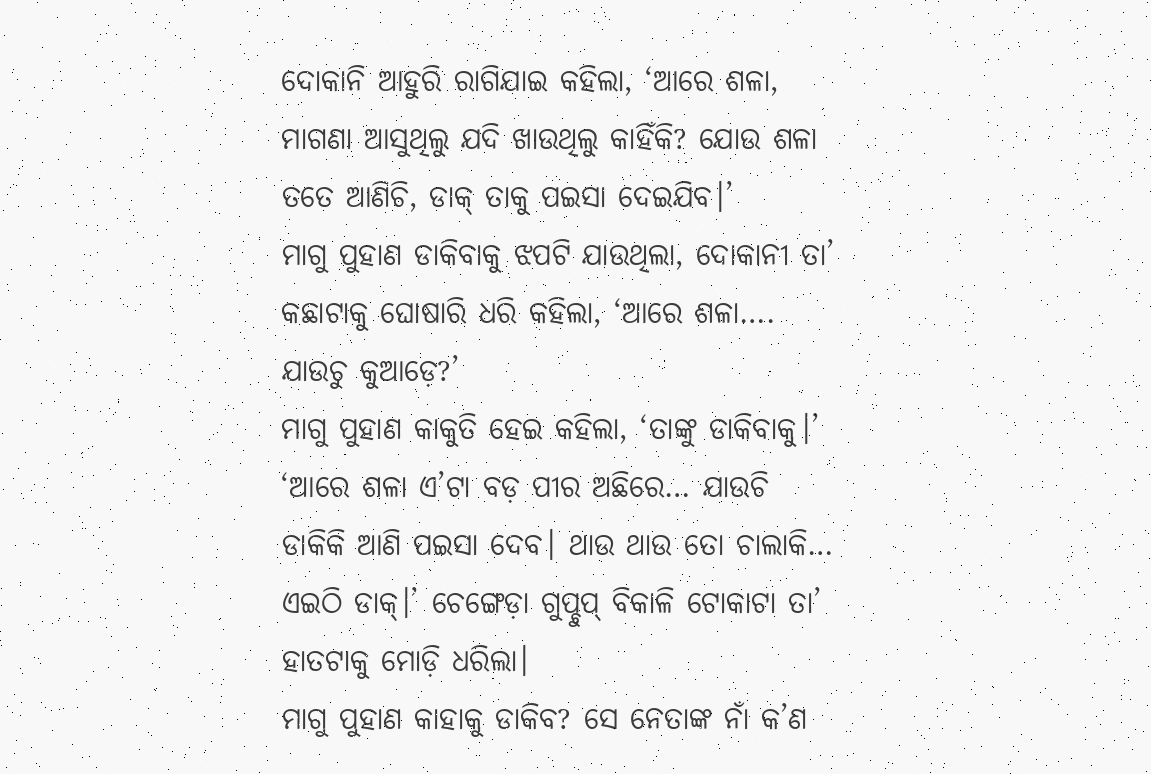ଦୋକାନି ଆହୁରି ରାଗିଯାଇ କହିଲା, ‘ଆରେ ଶଳା, ମାଗଣା ଆସୁଥିଲୁ ଯଦି ଖାଉଥିଲୁ କାହିଁକି? ଯୋଉ ଶଳା ତତେ ଆଣିଚି, ଡାକ୍ ତାକୁ ପଇସା ଦେଇଯିବ।’
ମାଗୁ ପୁହାଣ ଡାକିବାକୁ ଝପଟି ଯାଉଥିଲା, ଦୋକାନୀ ତା’ କଛାଟାକୁ ଘୋଷାରି ଧରି କହିଲା, ‘ଆରେ ଶଳା…. ଯାଉଚୁ କୁଆଡ଼େ?’
ମାଗୁ ପୁହାଣ କାକୁତି ହେଇ କହିଲା, ‘ତାଙ୍କୁ ଡାକିବାକୁ।’
‘ଆରେ ଶଳା ଏ’ଟା ବଡ଼ ପୀର ଅଛିରେ… ଯାଉଚି ଡାକିକି ଆଣି ପଇସା ଦେବ। ଥାଉ ଥାଉ ତୋ ଚାଲାକି… ଏଇଠି ଡାକ୍।’ ଚେଙ୍ଗେଡ଼ା ଗୁପ୍ଚୁପ୍ ବିକାଳି ଟୋକାଟା ତା’ ହାତଟାକୁ ମୋଡ଼ି ଧରିଲା।
ମାଗୁ ପୁହାଣ କାହାକୁ ଡାକିବ? ସେ ନେତାଙ୍କ ନାଁ କ’ଣ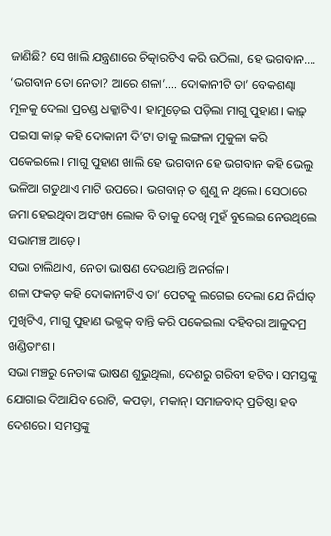ଜାଣିଛି? ସେ ଖାଲି ଯନ୍ତ୍ରଣାରେ ଚିତ୍କାରଟିଏ କରି ଉଠିଲା, ହେ ଭଗବାନ….
‘ଭଗବାନ ତୋ ନେତା? ଆରେ ଶଳା’…. ଦୋକାନୀଟି ତା’ ବେକଶଣ୍ଢା ମୂଳକୁ ଦେଲା ପ୍ରଚଣ୍ଡ ଧକ୍କାଟିଏ। ହାମୁଡ଼େଇ ପଡ଼ିଲା ମାଗୁ ପୁହାଣ। କାଢ଼୍ ପଇସା କାଢ଼୍ କହି ଦୋକାନୀ ଦି’ଟା ତାକୁ ଲଙ୍ଗଳା ମୁକୁଳା କରି ପକେଇଲେ। ମାଗୁ ପୁହାଣ ଖାଲି ହେ ଭଗବାନ ହେ ଭଗବାନ କହି ଭେଲୁ ଭଳିଆ ଗଡୁଥାଏ ମାଟି ଉପରେ। ଭଗବାନ୍ ତ ଶୁଣୁ ନ ଥିଲେ। ସେଠାରେ ଜମା ହେଇଥିବା ଅସଂଖ୍ୟ ଲୋକ ବି ତାକୁ ଦେଖି ମୁହଁ ବୁଲେଇ ନେଉଥିଲେ ସଭାମଞ୍ଚ ଆଡ଼େ।
ସଭା ଚାଲିଥାଏ, ନେତା ଭାଷଣ ଦେଉଥାନ୍ତି ଅନର୍ଗଳ।
ଶଳା ଫକଡ଼ କହି ଦୋକାନୀଟିଏ ତା’ ପେଟକୁ ଲଗେଇ ଦେଲା ଯେ ନିର୍ଘାତ୍ ମୁଖିଟିଏ, ମାଗୁ ପୁହାଣ ଭକ୍ଭକ୍ ବାନ୍ତି କରି ପକେଇଲା ଦହିବରା ଆଳୁଦମ୍ର ଖଣ୍ଡିତାଂଶ।
ସଭା ମଞ୍ଚରୁ ନେତାଙ୍କ ଭାଷଣ ଶୁଭୁଥିଲା, ଦେଶରୁ ଗରିବୀ ହଟିବ। ସମସ୍ତଙ୍କୁ ଯୋଗାଇ ଦିଆଯିବ ରୋଟି, କପଡ଼ା, ମକାନ୍। ସମାଜବାଦ୍ ପ୍ରତିଷ୍ଠା ହବ ଦେଶରେ। ସମସ୍ତଙ୍କୁ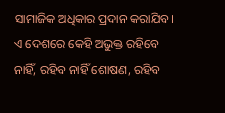ସାମାଜିକ ଅଧିକାର ପ୍ରଦାନ କରାଯିବ। ଏ ଦେଶରେ କେହି ଅଭୁକ୍ତ ରହିବେ ନାହିଁ, ରହିବ ନାହିଁ ଶୋଷଣ, ରହିବ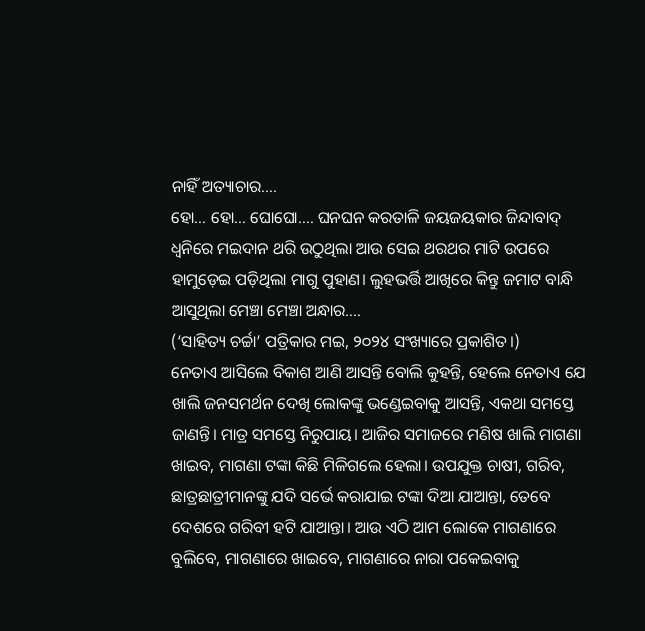ନାହିଁ ଅତ୍ୟାଚାର….
ହୋ… ହୋ… ଘୋଘୋ…. ଘନଘନ କରତାଳି ଜୟଜୟକାର ଜିନ୍ଦାବାଦ୍ ଧ୍ୱନିରେ ମଇଦାନ ଥରି ଉଠୁଥିଲା ଆଉ ସେଇ ଥରଥର ମାଟି ଉପରେ ହାମୁଡ଼େଇ ପଡ଼ିଥିଲା ମାଗୁ ପୁହାଣ। ଲୁହଭର୍ତ୍ତି ଆଖିରେ କିନ୍ତୁ ଜମାଟ ବାନ୍ଧି ଆସୁଥିଲା ମେଞ୍ଚା ମେଞ୍ଚା ଅନ୍ଧାର….
(‘ସାହିତ୍ୟ ଚର୍ଚ୍ଚା’ ପତ୍ରିକାର ମଇ, ୨୦୨୪ ସଂଖ୍ୟାରେ ପ୍ରକାଶିତ।)
ନେତାଏ ଆସିଲେ ବିକାଶ ଆଣି ଆସନ୍ତି ବୋଲି କୁହନ୍ତି, ହେଲେ ନେତାଏ ଯେ ଖାଲି ଜନସମର୍ଥନ ଦେଖି ଲୋକଙ୍କୁ ଭଣ୍ଡେଇବାକୁ ଆସନ୍ତି, ଏକଥା ସମସ୍ତେ ଜାଣନ୍ତି। ମାତ୍ର ସମସ୍ତେ ନିରୁପାୟ। ଆଜିର ସମାଜରେ ମଣିଷ ଖାଲି ମାଗଣା ଖାଇବ, ମାଗଣା ଟଙ୍କା କିଛି ମିଳିଗଲେ ହେଲା। ଉପଯୁକ୍ତ ଚାଷୀ, ଗରିବ, ଛାତ୍ରଛାତ୍ରୀମାନଙ୍କୁ ଯଦି ସର୍ଭେ କରାଯାଇ ଟଙ୍କା ଦିଆ ଯାଆନ୍ତା, ତେବେ ଦେଶରେ ଗରିବୀ ହଟି ଯାଆନ୍ତା। ଆଉ ଏଠି ଆମ ଲୋକେ ମାଗଣାରେ ବୁଲିବେ, ମାଗଣାରେ ଖାଇବେ, ମାଗଣାରେ ନାରା ପକେଇବାକୁ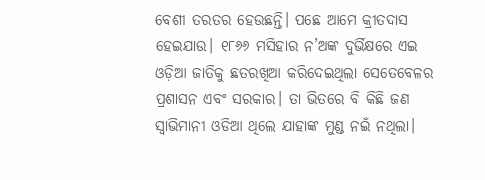ବେଶୀ ତରତର ହେଉଛନ୍ତି। ପଛେ ଆମେ କ୍ରୀତଦାସ ହେଇଯାଉ। ୧୮୬୬ ମସିହାର ନ’ଅଙ୍କ ଦୁର୍ଭିକ୍ଷରେ ଏଇ ଓଡ଼ିଆ ଜାତିକୁ ଛତରଖିଆ କରିଦେଇଥିଲା ସେତେବେଳର ପ୍ରଶାସନ ଏବଂ ସରକାର। ତା ଭିତରେ ବି କିଛି ଜଣ ସ୍ଵାଭିମାନୀ ଓଡିଆ ଥିଲେ ଯାହାଙ୍କ ମୁଣ୍ଡ ନଇଁ ନଥିଲା।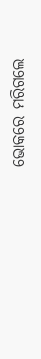ଭୋକରେ ମରିଗଲେ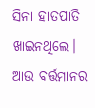ସିନା ହାତପାତି ଖାଇନଥିଲେ। ଆଉ ବର୍ତ୍ତମାନର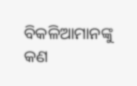ବିକଳିଆମାନଙ୍କୁ କଣ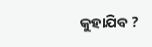କୁହାଯିବ ?